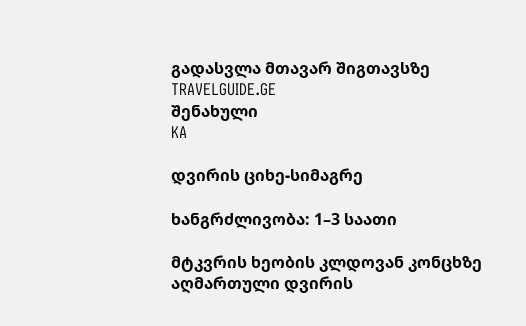გადასვლა მთავარ შიგთავსზე
TRAVELGUIDE.GE
შენახული
KA

დვირის ციხე-სიმაგრე

ხანგრძლივობა: 1–3 საათი

მტკვრის ხეობის კლდოვან კონცხზე აღმართული დვირის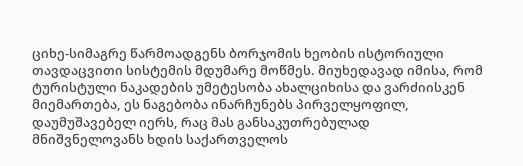ციხე-სიმაგრე წარმოადგენს ბორჯომის ხეობის ისტორიული თავდაცვითი სისტემის მდუმარე მოწმეს. მიუხედავად იმისა, რომ ტურისტული ნაკადების უმეტესობა ახალციხისა და ვარძიისკენ მიემართება, ეს ნაგებობა ინარჩუნებს პირველყოფილ, დაუმუშავებელ იერს, რაც მას განსაკუთრებულად მნიშვნელოვანს ხდის საქართველოს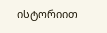ისტორიით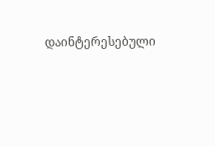დაინტერესებული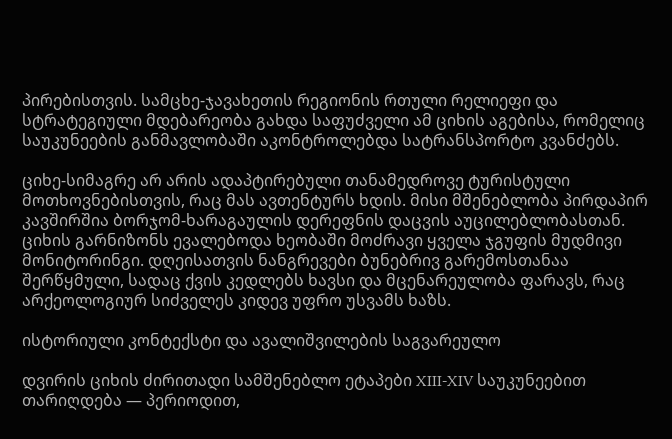პირებისთვის. სამცხე-ჯავახეთის რეგიონის რთული რელიეფი და სტრატეგიული მდებარეობა გახდა საფუძველი ამ ციხის აგებისა, რომელიც საუკუნეების განმავლობაში აკონტროლებდა სატრანსპორტო კვანძებს.

ციხე-სიმაგრე არ არის ადაპტირებული თანამედროვე ტურისტული მოთხოვნებისთვის, რაც მას ავთენტურს ხდის. მისი მშენებლობა პირდაპირ კავშირშია ბორჯომ-ხარაგაულის დერეფნის დაცვის აუცილებლობასთან. ციხის გარნიზონს ევალებოდა ხეობაში მოძრავი ყველა ჯგუფის მუდმივი მონიტორინგი. დღეისათვის ნანგრევები ბუნებრივ გარემოსთანაა შერწყმული, სადაც ქვის კედლებს ხავსი და მცენარეულობა ფარავს, რაც არქეოლოგიურ სიძველეს კიდევ უფრო უსვამს ხაზს.

ისტორიული კონტექსტი და ავალიშვილების საგვარეულო

დვირის ციხის ძირითადი სამშენებლო ეტაპები XIII-XIV საუკუნეებით თარიღდება — პერიოდით,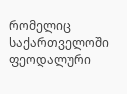რომელიც საქართველოში ფეოდალური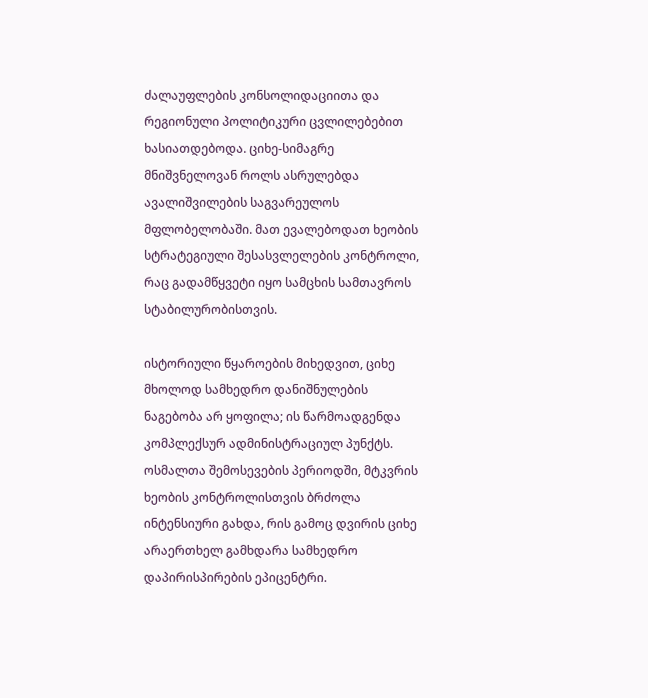ძალაუფლების კონსოლიდაციითა და რეგიონული პოლიტიკური ცვლილებებით ხასიათდებოდა. ციხე-სიმაგრე მნიშვნელოვან როლს ასრულებდა ავალიშვილების საგვარეულოს მფლობელობაში. მათ ევალებოდათ ხეობის სტრატეგიული შესასვლელების კონტროლი, რაც გადამწყვეტი იყო სამცხის სამთავროს სტაბილურობისთვის.

ისტორიული წყაროების მიხედვით, ციხე მხოლოდ სამხედრო დანიშნულების ნაგებობა არ ყოფილა; ის წარმოადგენდა კომპლექსურ ადმინისტრაციულ პუნქტს. ოსმალთა შემოსევების პერიოდში, მტკვრის ხეობის კონტროლისთვის ბრძოლა ინტენსიური გახდა, რის გამოც დვირის ციხე არაერთხელ გამხდარა სამხედრო დაპირისპირების ეპიცენტრი.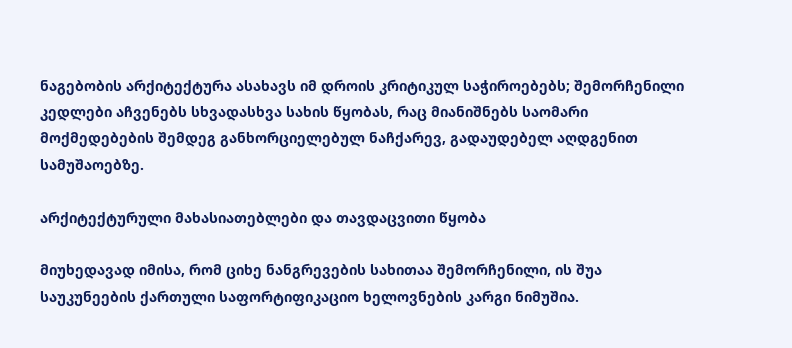ნაგებობის არქიტექტურა ასახავს იმ დროის კრიტიკულ საჭიროებებს; შემორჩენილი კედლები აჩვენებს სხვადასხვა სახის წყობას, რაც მიანიშნებს საომარი მოქმედებების შემდეგ განხორციელებულ ნაჩქარევ, გადაუდებელ აღდგენით სამუშაოებზე.

არქიტექტურული მახასიათებლები და თავდაცვითი წყობა

მიუხედავად იმისა, რომ ციხე ნანგრევების სახითაა შემორჩენილი, ის შუა საუკუნეების ქართული საფორტიფიკაციო ხელოვნების კარგი ნიმუშია.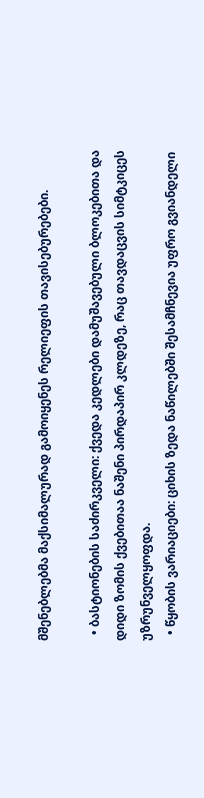მშენებლებმა მაქსიმალურად გამოიყენეს რელიეფის თავისებურებები.

  • ბასტიონების საძირკველი: ქვედა კედლები დამუშავებული ბლოკებითა და დიდი ზომის ქვებითაა ნაშენი პირდაპირ კლდეზე, რაც თავდაცვის სიმტკიცეს უზრუნველყოფდა.
  • წყობის ვარიაციები: ციხის ზედა ნაწილებში შესამჩნევია უფრო გვიანდელი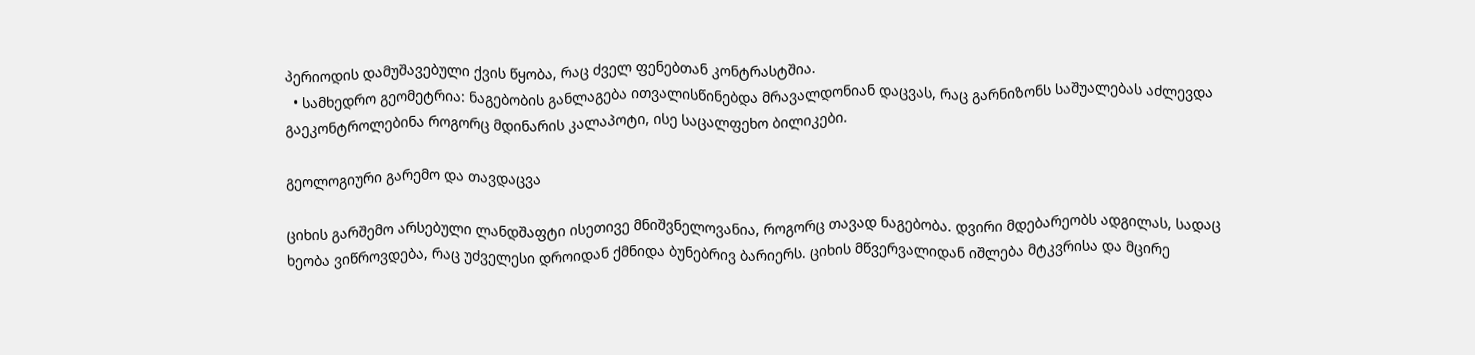პერიოდის დამუშავებული ქვის წყობა, რაც ძველ ფენებთან კონტრასტშია.
  • სამხედრო გეომეტრია: ნაგებობის განლაგება ითვალისწინებდა მრავალდონიან დაცვას, რაც გარნიზონს საშუალებას აძლევდა გაეკონტროლებინა როგორც მდინარის კალაპოტი, ისე საცალფეხო ბილიკები.

გეოლოგიური გარემო და თავდაცვა

ციხის გარშემო არსებული ლანდშაფტი ისეთივე მნიშვნელოვანია, როგორც თავად ნაგებობა. დვირი მდებარეობს ადგილას, სადაც ხეობა ვიწროვდება, რაც უძველესი დროიდან ქმნიდა ბუნებრივ ბარიერს. ციხის მწვერვალიდან იშლება მტკვრისა და მცირე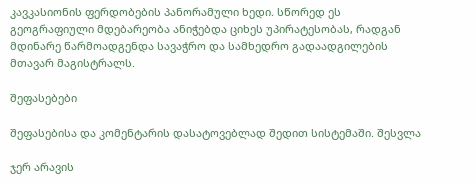კავკასიონის ფერდობების პანორამული ხედი. სწორედ ეს გეოგრაფიული მდებარეობა ანიჭებდა ციხეს უპირატესობას, რადგან მდინარე წარმოადგენდა სავაჭრო და სამხედრო გადაადგილების მთავარ მაგისტრალს.

შეფასებები

შეფასებისა და კომენტარის დასატოვებლად შედით სისტემაში. შესვლა

ჯერ არავის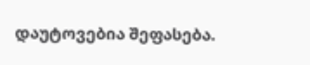დაუტოვებია შეფასება.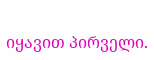იყავით პირველი.